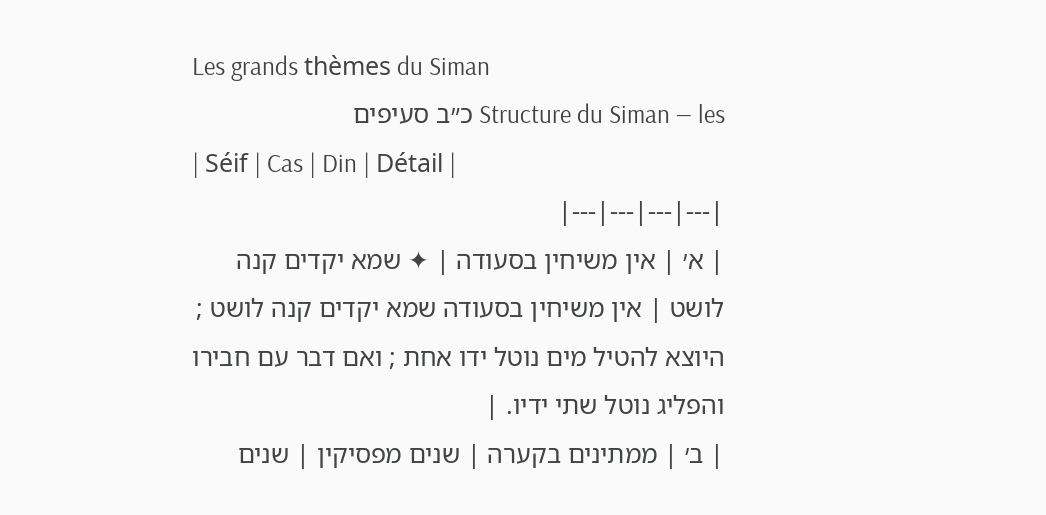Les grands thèmes du Siman
Structure du Siman — les כ״ב סעיפים
| Séif | Cas | Din | Détail |
|---|---|---|---|
| א׳ | אין משיחין בסעודה | ✦ שמא יקדים קנה לושט | אין משיחין בסעודה שמא יקדים קנה לושט ; היוצא להטיל מים נוטל ידו אחת ; ואם דבר עם חבירו והפליג נוטל שתי ידיו. |
| ב׳ | ממתינים בקערה | שנים מפסיקין | שנים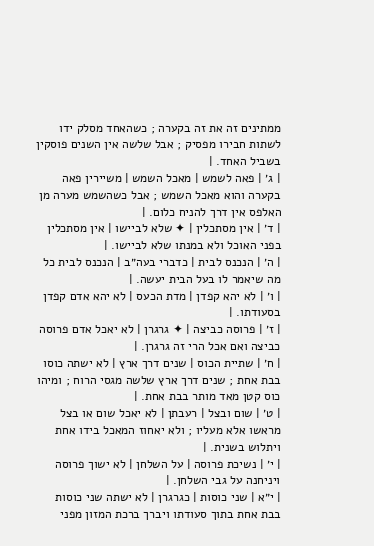ממתינים זה את זה בקערה ; כשהאחד מסלק ידו לשתות חבירו מפסיק ; אבל שלשה אין השנים פוסקין בשביל האחד. |
| ג׳ | פאה לשמש | מאכל השמש | משיירין פאה בקערה והוא מאכל השמש ; אבל כשהשמש מערה מן האלפס אין דרך להניח כלום. |
| ד׳ | אין מסתכלין | ✦ שלא לביישו | אין מסתכלין בפני האוכל ולא במנתו שלא לביישו. |
| ה׳ | הנכנס לבית | כדברי בעה״ב | הנכנס לבית כל מה שיאמר לו בעל הבית יעשה. |
| ו׳ | לא יהא קפדן | מדת הכעס | לא יהא אדם קפדן בסעודתו. |
| ז׳ | פרוסה כביצה | ✦ גרגרן | לא יאכל אדם פרוסה כביצה ואם אכל הרי זה גרגרן. |
| ח׳ | שתיית הכוס | שנים דרך ארץ | לא ישתה כוסו בבת אחת ; שנים דרך ארץ שלשה מגסי הרוח ; ומיהו כוס קטן מאד מותר בבת אחת. |
| ט׳ | שום ובצל | רעבתן | לא יאכל שום או בצל מראשו אלא מעליו ; ולא יאחוז המאכל בידו אחת ויתלוש בשנית. |
| י׳ | נשיכת פרוסה | על השלחן | לא ישוך פרוסה ויניחנה על גבי השלחן. |
| י״א | שני כוסות | כגרגרן | לא ישתה שני כוסות בבת אחת בתוך סעודתו ויברך ברכת המזון מפני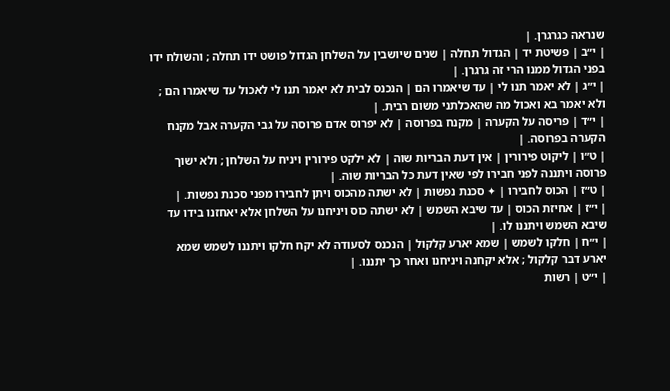שנראה כגרגרן. |
| י״ב | פשיטת יד | הגדול תחלה | שנים שיושבין על השלחן הגדול פושט ידו תחלה ; והשולח ידו בפני הגדול ממנו הרי זה גרגרן. |
| י״ג | לא יאמר תנו לי | עד שיאמרו הם | הנכנס לבית לא יאמר תנו לי לאכול עד שיאמרו הם ; ולא יאמר בא ואכול מה שהאכלתני משום רבית. |
| י״ד | פריסה על הקערה | מקנח בפרוסה | לא יפרוס אדם פרוסה על גבי הקערה אבל מקנח הקערה בפרוסה. |
| ט״ו | ליקוט פירורין | אין דעת הבריות שוה | לא ילקט פירורין ויניח על השלחן ; ולא ישוך פרוסה ויתננה לפני חבירו לפי שאין דעת כל הבריות שוה. |
| ט״ז | הכוס לחבירו | ✦ סכנת נפשות | לא ישתה מהכוס ויתן לחבירו מפני סכנת נפשות. |
| י״ז | אחיזת הכוס | עד שיבא השמש | לא ישתה כוס ויניחנו על השלחן אלא יאחזנו בידו עד שיבא השמש ויתננו לו. |
| י״ח | חלקו לשמש | שמא יארע קלקול | הנכנס לסעודה לא יקח חלקו ויתננו לשמש שמא יארע דבר קלקול ; אלא יקחנה ויניחנו ואחר כך יתננו. |
| י״ט | רשות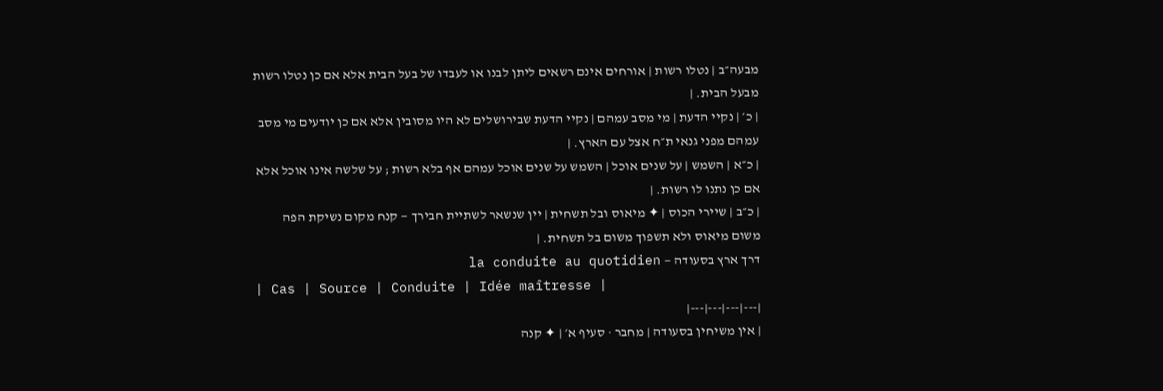מבעה״ב | נטלו רשות | אורחים אינם רשאים ליתן לבנו או לעבדו של בעל הבית אלא אם כן נטלו רשות מבעל הבית. |
| כ׳ | נקיי הדעת | מי מסב עמהם | נקיי הדעת שבירושלים לא היו מסובין אלא אם כן יודעים מי מסב עמהם מפני גנאי ת״ח אצל עם הארץ. |
| כ״א | השמש | על שנים אוכל | השמש על שנים אוכל עמהם אף בלא רשות ; על שלשה אינו אוכל אלא אם כן נתנו לו רשות. |
| כ״ב | שיירי הכוס | ✦ מיאוס ובל תשחית | יין שנשאר לשתיית חבירך — קנח מקום נשיקת הפה משום מיאוס ולא תשפוך משום בל תשחית. |
דרך ארץ בסעודה — la conduite au quotidien
| Cas | Source | Conduite | Idée maîtresse |
|---|---|---|---|
| אין משיחין בסעודה | מחבר · סעיף א׳ | ✦ קנה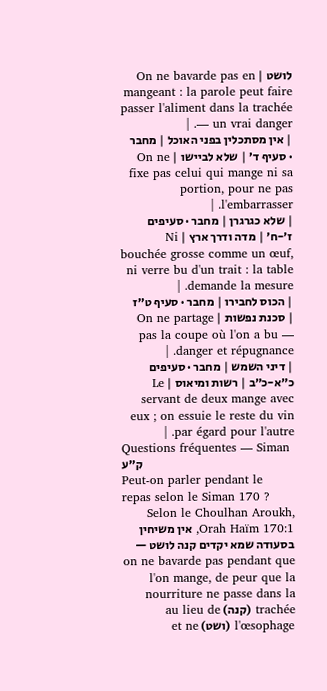לושט | On ne bavarde pas en mangeant : la parole peut faire passer l'aliment dans la trachée — un vrai danger. |
| אין מסתכלין בפני האוכל | מחבר · סעיף ד׳ | שלא לביישו | On ne fixe pas celui qui mange ni sa portion, pour ne pas l'embarrasser. |
| שלא כגרגרן | מחבר · סעיפים ז׳-ח׳ | מדה ודרך ארץ | Ni bouchée grosse comme un œuf, ni verre bu d'un trait : la table demande la mesure. |
| הכוס לחבירו | מחבר · סעיף ט״ז | סכנת נפשות | On ne partage pas la coupe où l'on a bu — danger et répugnance. |
| דיני השמש | מחבר · סעיפים כ״א-כ״ב | רשות ומיאוס | Le servant de deux mange avec eux ; on essuie le reste du vin par égard pour l'autre. |
Questions fréquentes — Siman ק״ע
Peut-on parler pendant le repas selon le Siman 170 ?
Selon le Choulhan Aroukh, Orah Haïm 170:1, אין משיחין בסעודה שמא יקדים קנה לושט — on ne bavarde pas pendant que l'on mange, de peur que la nourriture ne passe dans la trachée (קנה) au lieu de l'œsophage (ושט) et ne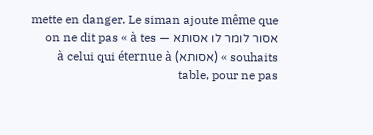mette en danger. Le siman ajoute même que אסור לומר לו אסותא — on ne dit pas « à tes souhaits » (אסותא) à celui qui éternue à table, pour ne pas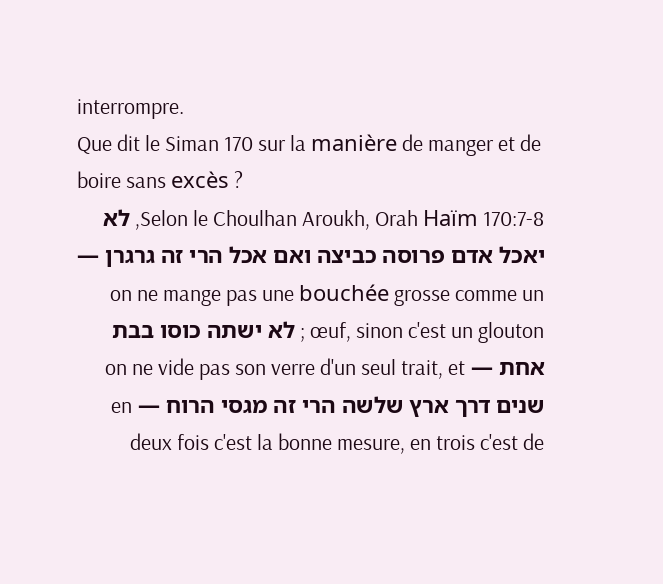interrompre.
Que dit le Siman 170 sur la manière de manger et de boire sans excès ?
Selon le Choulhan Aroukh, Orah Haïm 170:7-8, לא יאכל אדם פרוסה כביצה ואם אכל הרי זה גרגרן — on ne mange pas une bouchée grosse comme un œuf, sinon c'est un glouton ; לא ישתה כוסו בבת אחת — on ne vide pas son verre d'un seul trait, et שנים דרך ארץ שלשה הרי זה מגסי הרוח — en deux fois c'est la bonne mesure, en trois c'est de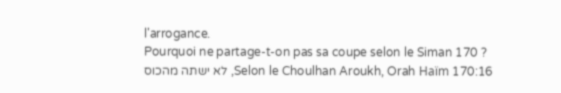l'arrogance.
Pourquoi ne partage-t-on pas sa coupe selon le Siman 170 ?
Selon le Choulhan Aroukh, Orah Haïm 170:16, לא ישתה מהכוס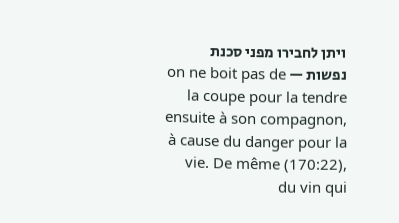ויתן לחבירו מפני סכנת נפשות — on ne boit pas de la coupe pour la tendre ensuite à son compagnon, à cause du danger pour la vie. De même (170:22), du vin qui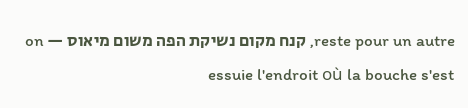reste pour un autre, קנח מקום נשיקת הפה משום מיאוס — on essuie l'endroit où la bouche s'est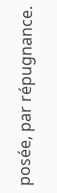posée, par répugnance.